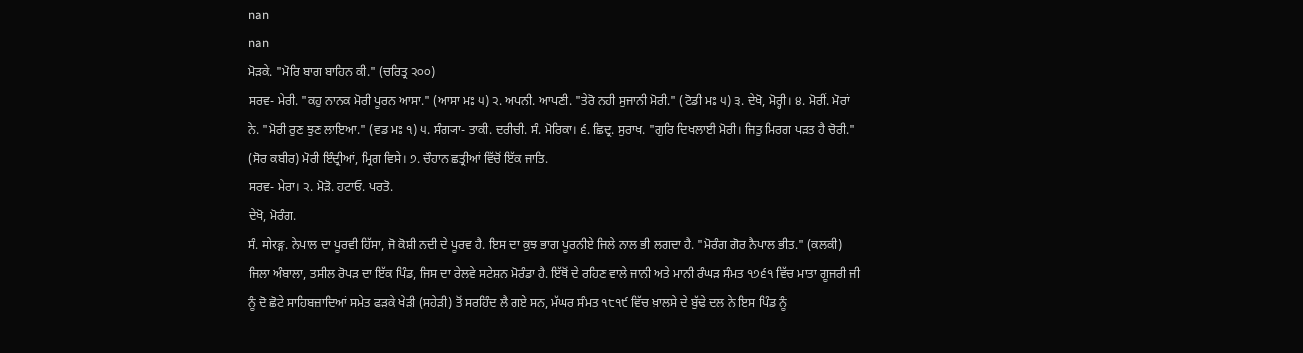nan
nan
ਮੋੜਕੇ. "ਮੋਰਿ ਬਾਗ ਬਾਹਿਨ ਕੀ." (ਚਰਿਤ੍ਰ ੨੦੦)
ਸਰਵ- ਮੇਰੀ. "ਕਹੁ ਨਾਨਕ ਮੋਰੀ ਪੂਰਨ ਆਸਾ." (ਆਸਾ ਮਃ ੫) ੨. ਅਪਨੀ. ਆਪਣੀ. "ਤੇਰੋ ਨਹੀ ਸੁਜਾਨੀ ਮੋਰੀ." (ਟੋਡੀ ਮਃ ੫) ੩. ਦੇਖੋ, ਮੋਰ੍ਹੀ। ੪. ਮੋਰੀਂ. ਮੋਰਾਂ ਨੇ. "ਮੋਰੀ ਰੁਣ ਝੁਣ ਲਾਇਆ." (ਵਡ ਮਃ ੧) ੫. ਸੰਗ੍ਯਾ- ਤਾਕੀ. ਦਰੀਚੀ. ਸੰ. ਮੋਰਿਕਾ। ੬. ਛਿਦ੍ਰ. ਸੁਰਾਖ. "ਗੁਰਿ ਦਿਖਲਾਈ ਮੋਰੀ। ਜਿਤੁ ਮਿਰਗ ਪੜਤ ਹੈ ਚੋਰੀ." (ਸੋਰ ਕਬੀਰ) ਮੋਰੀ ਇੰਦ੍ਰੀਆਂ, ਮ੍ਰਿਗ ਵਿਸੇ। ੭. ਚੌਹਾਨ ਛਤ੍ਰੀਆਂ ਵਿੱਚੋਂ ਇੱਕ ਜਾਤਿ.
ਸਰਵ- ਮੇਰਾ। ੨. ਮੋੜੋ. ਹਟਾਓ. ਪਰਤੋ.
ਦੇਖੋ, ਮੋਰੰਗ.
ਸੰ. मोरङ्ग. ਨੇਪਾਲ ਦਾ ਪੂਰਵੀ ਹਿੱਸਾ, ਜੋ ਕੋਸ਼ੀ ਨਦੀ ਦੇ ਪੂਰਵ ਹੈ. ਇਸ ਦਾ ਕੁਝ ਭਾਗ ਪੂਰਨੀਏ ਜਿਲੇ ਨਾਲ ਭੀ ਲਗਦਾ ਹੈ. "ਮੋਰੰਗ ਗੋਰ ਨੈਪਾਲ ਭੀਤ." (ਕਲਕੀ)
ਜਿਲਾ ਅੰਬਾਲਾ, ਤਸੀਲ ਰੋਪੜ ਦਾ ਇੱਕ ਪਿੰਡ, ਜਿਸ ਦਾ ਰੇਲਵੇ ਸਟੇਸ਼ਨ ਮੋਰੰਡਾ ਹੈ. ਇੱਥੋਂ ਦੇ ਰਹਿਣ ਵਾਲੇ ਜਾਨੀ ਅਤੇ ਮਾਨੀ ਰੰਘੜ ਸੰਮਤ ੧੭੬੧ ਵਿੱਚ ਮਾਤਾ ਗੂਜਰੀ ਜੀ ਨੂੰ ਦੋ ਛੋਟੇ ਸਾਹਿਬਜ਼ਾਦਿਆਂ ਸਮੇਤ ਫੜਕੇ ਖੇੜੀ (ਸਹੇੜੀ) ਤੋਂ ਸਰਹਿੰਦ ਲੈ ਗਏ ਸਨ, ਮੱਘਰ ਸੰਮਤ ੧੮੧੯ ਵਿੱਚ ਖ਼ਾਲਸੇ ਦੇ ਬੁੱਢੇ ਦਲ ਨੇ ਇਸ ਪਿੰਡ ਨੂੰ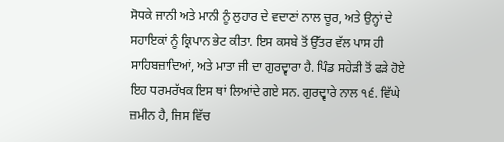ਸੋਧਕੇ ਜਾਨੀ ਅਤੇ ਮਾਨੀ ਨੂੰ ਲੁਹਾਰ ਦੇ ਵਦਾਣਾਂ ਨਾਲ ਚੂਰ, ਅਤੇ ਉਨ੍ਹਾਂ ਦੇ ਸਹਾਇਕਾਂ ਨੂੰ ਕ੍ਰਿਪਾਨ ਭੇਟ ਕੀਤਾ. ਇਸ ਕਸਬੇ ਤੋਂ ਉੱਤਰ ਵੱਲ ਪਾਸ ਹੀ ਸਾਹਿਬਜ਼ਾਦਿਆਂ, ਅਤੇ ਮਾਤਾ ਜੀ ਦਾ ਗੁਰਦ੍ਵਾਰਾ ਹੈ. ਪਿੰਡ ਸਹੇੜੀ ਤੋਂ ਫੜੇ ਹੋਏ ਇਹ ਧਰਮਰੱਖਕ ਇਸ ਥਾਂ ਲਿਆਂਦੇ ਗਏ ਸਨ. ਗੁਰਦ੍ਵਾਰੇ ਨਾਲ ੧੬. ਵਿੱਘੇ ਜ਼ਮੀਨ ਹੈ, ਜਿਸ ਵਿੱਚ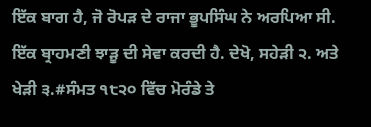ਇੱਕ ਬਾਗ ਹੈ, ਜੋ ਰੋਪੜ ਦੇ ਰਾਜਾ ਭੂਪਸਿੰਘ ਨੇ ਅਰਪਿਆ ਸੀ. ਇੱਕ ਬ੍ਰਾਹਮਣੀ ਝਾੜੂ ਦੀ ਸੇਵਾ ਕਰਦੀ ਹੈ. ਦੇਖੋ, ਸਹੇੜੀ ੨. ਅਤੇ ਖੇੜੀ ੩.#ਸੰਮਤ ੧੮੨੦ ਵਿੱਚ ਮੋਰੰਡੇ ਤੇ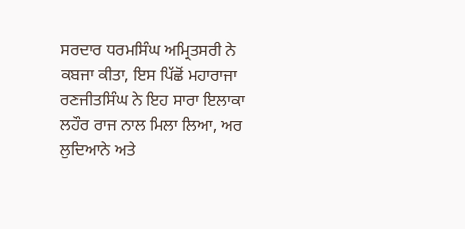ਸਰਦਾਰ ਧਰਮਸਿੰਘ ਅਮ੍ਰਿਤਸਰੀ ਨੇ ਕਬਜਾ ਕੀਤਾ, ਇਸ ਪਿੱਛੋਂ ਮਹਾਰਾਜਾ ਰਣਜੀਤਸਿੰਘ ਨੇ ਇਹ ਸਾਰਾ ਇਲਾਕਾ ਲਹੌਰ ਰਾਜ ਨਾਲ ਮਿਲਾ ਲਿਆ, ਅਰ ਲੁਦਿਆਨੇ ਅਤੇ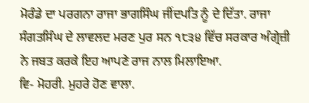ਮੋਰੰਡੇ ਦਾ ਪਰਗਨਾ ਰਾਜਾ ਭਾਗਸਿੰਘ ਜੀਂਦਪਤਿ ਨੂੰ ਦੇ ਦਿੱਤਾ. ਰਾਜਾ ਸੰਗਤਸਿੰਘ ਦੇ ਲਾਵਲਦ ਮਰਣ ਪੁਰ ਸਨ ੧੮੩੪ ਵਿੱਚ ਸਰਕਾਰ ਅੰਗ੍ਰੇਜ਼ੀ ਨੇ ਜਬਤ ਕਰਕੇ ਇਹ ਆਪਣੇ ਰਾਜ ਨਾਲ ਮਿਲਾਇਆ.
ਵਿ- ਮੋਹਰੀ. ਮੁਹਰੇ ਹੋਣ ਵਾਲਾ.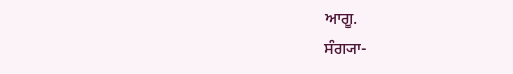ਆਗੂ.
ਸੰਗ੍ਯਾ-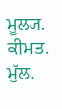ਮੂਲ੍ਯ. ਕੀਮਤ. ਮੁੱਲ.